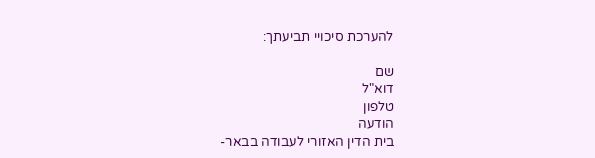להערכת סיכויי תביעתך:

שם
דוא"ל
טלפון
הודעה
בית הדין האזורי לעבודה בבאר-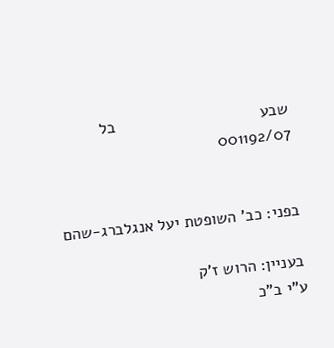שבע                                בל 001192/07


בפני: כב' השופטת יעל אנגלברג-שהם

בעניין: הרוש ז'ק
ע"י ב"כ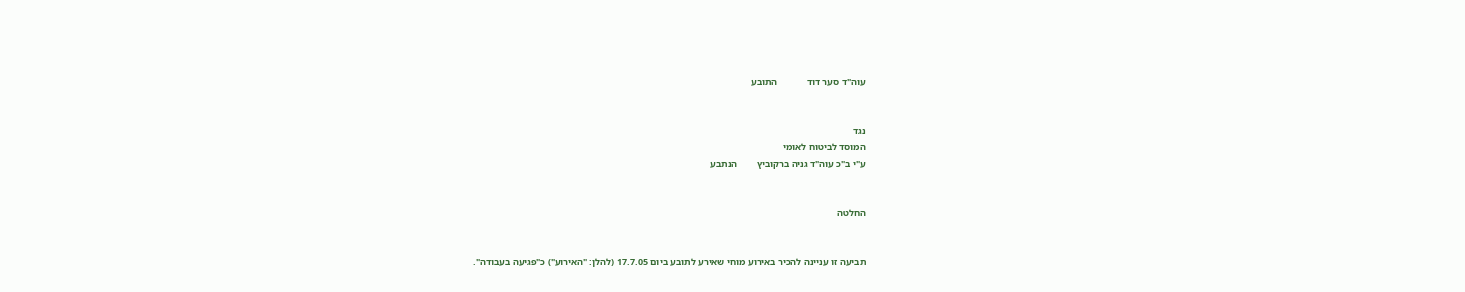עוה"ד סער דוד            התובע


נגד
המוסד לביטוח לאומי
ע"י ב"כ עוה"ד גניה ברקוביץ        הנתבע


החלטה


תביעה זו עניינה להכיר באירוע מוחי שאירע לתובע ביום 17.7.05 (להלן: "האירוע") כ"פגיעה בעבודה".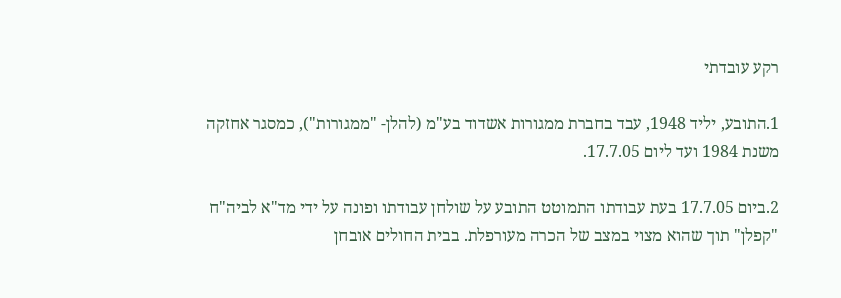רקע עובדתי

1.התובע, יליד 1948, עבד בחברת ממגורות אשדוד בע"מ (להלן- "ממגורות"), כמסגר אחזקה משנת 1984 ועד ליום 17.7.05.

2.ביום 17.7.05 בעת עבודתו התמוטט התובע על שולחן עבודתו ופונה על ידי מד"א לביה"ח  "קפלן" תוך שהוא מצוי במצב של הכרה מעורפלת. בבית החולים אובחן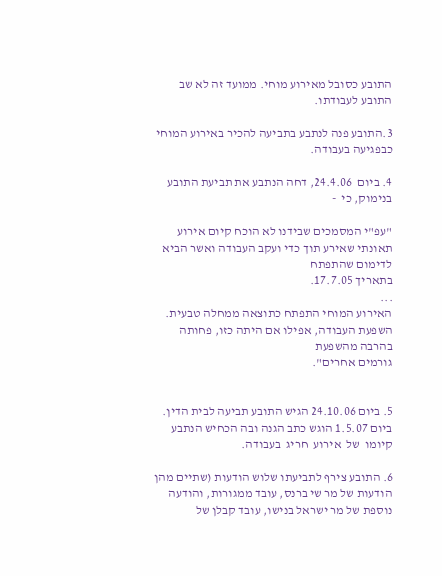התובע כסובל מאירוע מוחי. ממועד זה לא שב התובע לעבודתו.

3.התובע פנה לנתבע בתביעה להכיר באירוע המוחי כבפגיעה בעבודה.

4. ביום  24.4.06, דחה הנתבע את תביעת התובע בנימוק, כי  -

"עפ"י המסמכים שבידנו לא הוכח קיום אירוע תאונתי שאירע תוך כדי ועקב העבודה ואשר הביא לדימום שהתפתח
בתאריך 17.7.05.
...
האירוע המוחי התפתח כתוצאה ממחלה טבעית.  השפעת העבודה, אפילו אם היתה כזו, פחותה בהרבה מהשפעת
גורמים אחרים".


5. ביום 24.10.06 הגיש התובע תביעה לבית הדין. ביום 1.5.07 הוגש כתב הגנה ובה הכחיש הנתבע  קיומו  של  אירוע  חריג  בעבודה.

6. התובע צירף לתביעתו שלוש הודעות (שתיים מהן הודעות של מר שי ברנס, עובד ממגורות, והודעה נוספת של מר ישראל בנישו, עובד קבלן של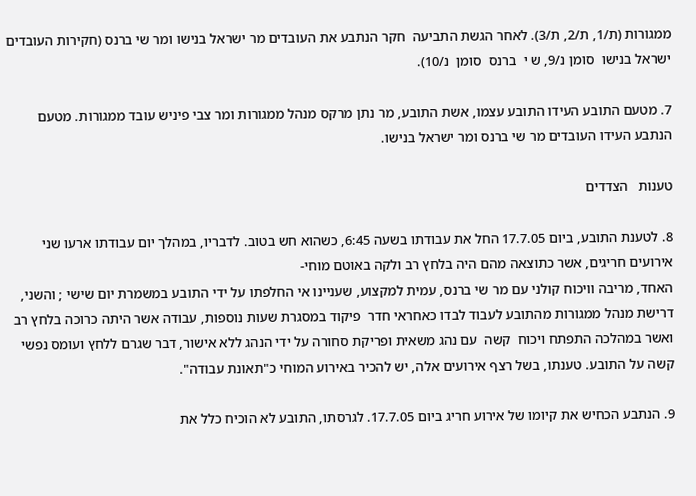ממגורות (ת/1, ת/2, ת/3). לאחר הגשת התביעה  חקר הנתבע את העובדים מר ישראל בנישו ומר שי ברנס (חקירות העובדים ישראל בנישו  סומן נ/9, ש י  ברנס  סומן  נ/10).

7. מטעם התובע העידו התובע עצמו, אשת התובע, מר נתן מרקס מנהל ממגורות ומר צבי פיניש עובד ממגורות. מטעם הנתבע העידו העובדים מר שי ברנס ומר ישראל בנישו.

טענות   הצדדים

8. לטענת התובע, ביום 17.7.05 החל את עבודתו בשעה 6:45, כשהוא חש בטוב. לדבריו, במהלך יום עבודתו ארעו שני אירועים חריגים, אשר כתוצאה מהם היה בלחץ רב ולקה באוטם מוחי-
האחד, מריבה וויכוח קולני עם מר שי ברנס, עמית למקצוע, שעניינו אי החלפתו על ידי התובע במשמרת יום שישי ; והשני, דרישת מנהל ממגורות מהתובע לעבוד לבדו כאחראי חדר  פיקוד במסגרת שעות נוספות, עבודה אשר היתה כרוכה בלחץ רב ואשר במהלכה התפתח ויכוח  קשה  עם נהג משאית ופריקת סחורה על ידי הנהג ללא אישור, דבר שגרם ללחץ ועומס נפשי קשה על התובע. טענתו, בשל רצף אירועים אלה, יש להכיר באירוע המוחי כ"תאונת עבודה".

9. הנתבע הכחיש את קיומו של אירוע חריג ביום 17.7.05. לגרסתו, התובע לא הוכיח כלל את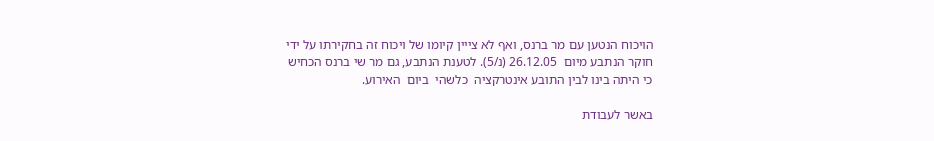הויכוח הנטען עם מר ברנס, ואף לא צייין קיומו של ויכוח זה בחקירתו על ידי חוקר הנתבע מיום  26.12.05 (נ/5). לטענת הנתבע, גם מר שי ברנס הכחיש כי היתה בינו לבין התובע אינטרקציה  כלשהי  ביום  האירוע.

באשר לעבודת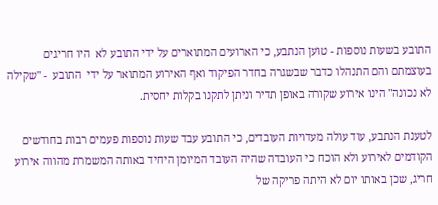התובע בשעות נוספות - טוען הנתבע, כי הארועים המתוארים על ידי התובע לא  היו חריגים בעוצמתם והם התנהלו כדבר שבשגרה בחדר הפיקוד ואף האירוע המתואר על ידי  התובע  - "שקילה לא נכונה" הינו אירוע שקורה באופן תדיר וניתן לתקנו בקלות יחסית.

לטענת הנתבע, עוד עולה מעדויות העובדים, כי התובע עבד שעות נוספות פעמים רבות בחודשים הקודמים לאירוע ולא הוכח כי העובדה שהיה העובד המיומן היחיד באותה המשמרת מהווה אירוע חריג, שכן באותו יום לא היתה פריקה של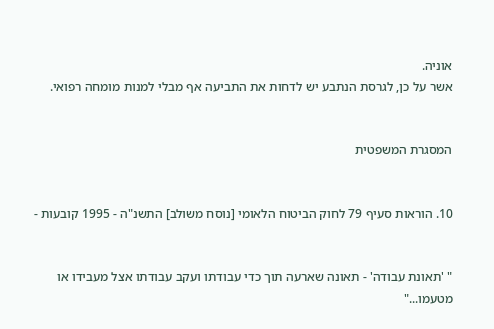אוניה.
אשר על כן, לגרסת הנתבע יש לדחות את התביעה אף מבלי למנות מומחה רפואי.


המסגרת המשפטית


10. הוראות סעיף 79 לחוק הביטוח הלאומי [נוסח משולב] התשנ"ה - 1995 קובעות -


" 'תאונת עבודה' - תאונה שארעה תוך כדי עבודתו ועקב עבודתו אצל מעבידו או מטעמו..."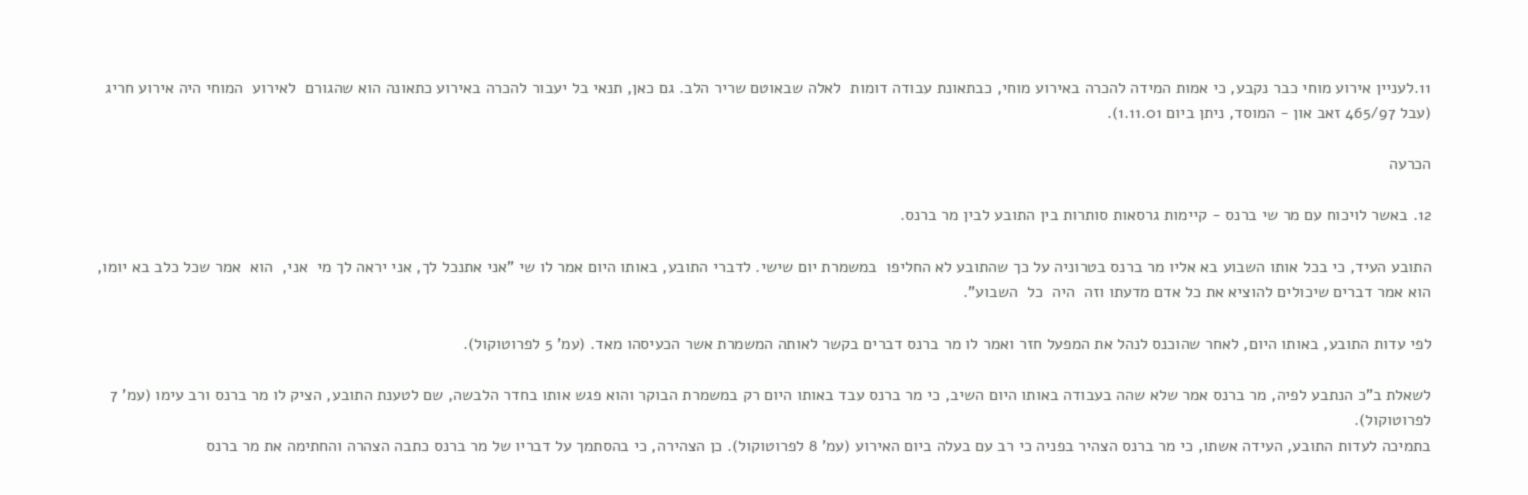11.לעניין אירוע מוחי כבר נקבע, כי אמות המידה להכרה באירוע מוחי, כבתאונת עבודה דומות  לאלה שבאוטם שריר הלב. גם כאן, תנאי בל יעבור להכרה באירוע כתאונה הוא שהגורם  לאירוע  המוחי היה אירוע חריג (עבל 465/97 זאב און - המוסד, ניתן ביום 1.11.01).

הכרעה

12. באשר לויכוח עם מר שי ברנס - קיימות גרסאות סותרות בין התובע לבין מר ברנס.

התובע העיד, כי בכל אותו השבוע בא אליו מר ברנס בטרוניה על כך שהתובע לא החליפו  במשמרת יום שישי. לדברי התובע, באותו היום אמר לו שי "אני אתנכל לך, אני יראה לך מי  אני,  הוא  אמר שכל כלב בא יומו, הוא אמר דברים שיכולים להוציא את כל אדם מדעתו וזה  היה  כל  השבוע".

לפי עדות התובע, באותו היום, לאחר שהוכנס לנהל את המפעל חזר ואמר לו מר ברנס דברים בקשר לאותה המשמרת אשר הכעיסהו מאד. (עמ' 5 לפרוטוקול).

לשאלת ב"כ הנתבע לפיה, מר ברנס אמר שלא שהה בעבודה באותו היום השיב, כי מר ברנס עבד באותו היום רק במשמרת הבוקר והוא פגש אותו בחדר הלבשה, שם לטענת התובע, הציק לו מר ברנס ורב עימו (עמ' 7 לפרוטוקול).
בתמיכה לעדות התובע, העידה אשתו, כי מר ברנס הצהיר בפניה כי רב עם בעלה ביום האירוע (עמ' 8 לפרוטוקול). כן הצהירה, כי בהסתמך על דבריו של מר ברנס כתבה הצהרה והחתימה את מר ברנס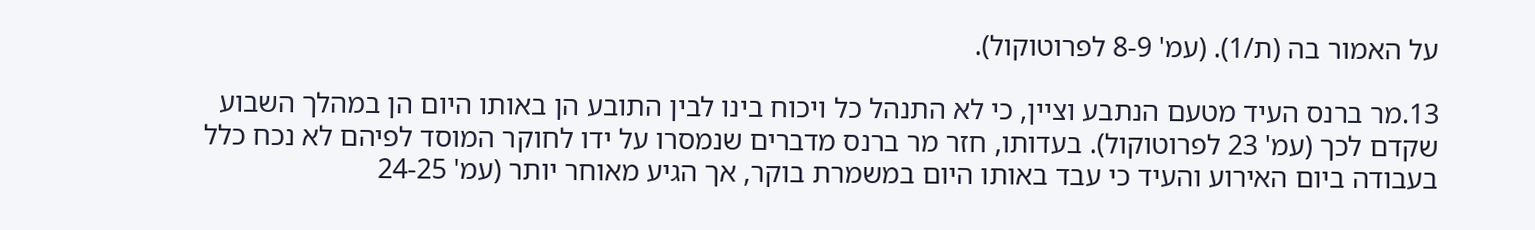על האמור בה (ת/1). (עמ' 8-9 לפרוטוקול).

13.מר ברנס העיד מטעם הנתבע וציין, כי לא התנהל כל ויכוח בינו לבין התובע הן באותו היום הן במהלך השבוע שקדם לכך (עמ' 23 לפרוטוקול). בעדותו, חזר מר ברנס מדברים שנמסרו על ידו לחוקר המוסד לפיהם לא נכח כלל בעבודה ביום האירוע והעיד כי עבד באותו היום במשמרת בוקר, אך הגיע מאוחר יותר (עמ' 24-25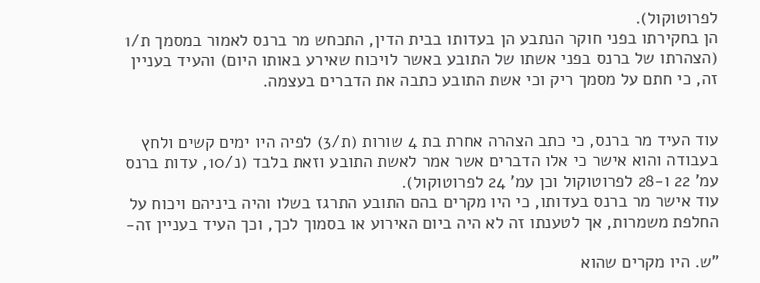לפרוטוקול).
הן בחקירתו בפני חוקר הנתבע הן בעדותו בבית הדין, התכחש מר ברנס לאמור במסמך ת/1 (הצהרתו של ברנס בפני אשתו של התובע באשר לויכוח שאירע באותו היום) והעיד בעניין זה, כי חתם על מסמך ריק וכי אשת התובע כתבה את הדברים בעצמה.


עוד העיד מר ברנס, כי כתב הצהרה אחרת בת 4 שורות (ת/3) לפיה היו ימים קשים ולחץ בעבודה והוא אישר כי אלו הדברים אשר אמר לאשת התובע וזאת בלבד (נ/10, עדות ברנס עמ' 22 ו-28 לפרוטוקול וכן עמ' 24 לפרוטוקול).
עוד אישר מר ברנס בעדותו, כי היו מקרים בהם התובע התרגז בשלו והיה ביניהם ויכוח על החלפת משמרות, אך לטענתו זה לא היה ביום האירוע או בסמוך לכך, וכך העיד בעניין זה-

"ש. היו מקרים שהוא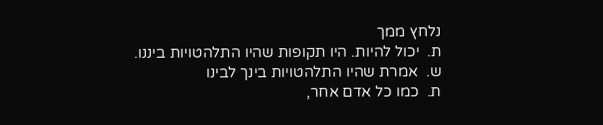נלחץ ממך
ת.  יכול להיות. היו תקופות שהיו התלהטויות ביננו.
ש.  אמרת שהיו התלהטויות בינך לבינו
ת.  כמו כל אדם אחר,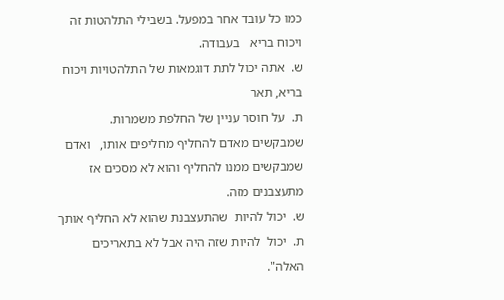כמו כל עובד אחר במפעל. בשבילי התלהטות זה ויכוח בריא   בעבודה.
ש.  אתה יכול לתת דוגמאות של התלהטויות ויכוח בריא, תאר
ת.  על חוסר עניין של החלפת משמרות. שמבקשים מאדם להחליף מחליפים אותו,   ואדם שמבקשים ממנו להחליף והוא לא מסכים אז מתעצבנים מזה.
ש.  יכול להיות  שהתעצבנת שהוא לא החליף אותך
ת.  יכול  להיות שזה היה אבל לא בתאריכים האלה".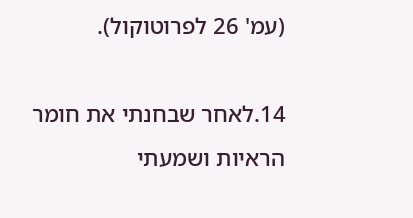(עמ' 26 לפרוטוקול).

14.לאחר שבחנתי את חומר הראיות ושמעתי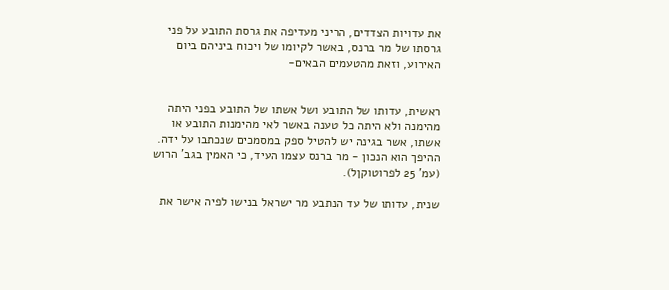את עדויות הצדדים, הריני מעדיפה את גרסת התובע על פני גרסתו של מר ברנס, באשר לקיומו של ויכוח ביניהם ביום האירוע, וזאת מהטעמים הבאים-


ראשית, עדותו של התובע ושל אשתו של התובע בפני היתה מהימנה ולא היתה כל טענה באשר לאי מהימנות התובע או אשתו, אשר בגינה יש להטיל ספק במסמכים שנכתבו על ידה. ההיפך הוא הנכון - מר ברנס עצמו העיד, כי האמין בגב' הרוש (עמ' 25 לפרוטוקןל).

שנית, עדותו של עד הנתבע מר ישראל בנישו לפיה אישר את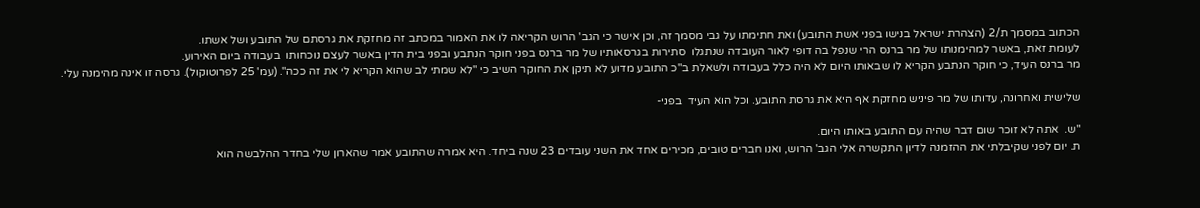הכתוב במסמך ת/2 (הצהרת ישראל בנישו בפני אשת התובע) ואת חתימתו על גבי מסמך זה, וכן אישר כי הגב' הרוש הקריאה לו את האמור במכתב זה מחזקת את גרסתם של התובע ושל אשתו.
לעומת זאת, באשר למהימנותו של מר ברנס הרי שנפל בה דופי לאור העובדה שנתגלו  סתירות בגרסאותיו של מר ברנס בפני חוקר הנתבע ובפני בית הדין באשר לעצם נוכחותו  בעבודה ביום האירוע.
מר ברנס העיד, כי חוקר הנתבע הקריא לו שבאותו היום לא היה כלל בעבודה ולשאלת ב"כ התובע מדוע לא תיקן את החוקר השיב כי "לא שמתי לב שהוא הקריא לי את זה ככה". (עמ' 25 לפרוטוקול). גרסה זו אינה מהימנה עלי.

שלישית ואחרונה, עדותו של מר פיניש מחזקת אף היא את גרסת התובע. וכל הוא העיד  בפני-

"ש.  אתה לא זוכר שום דבר שהיה עם התובע באותו היום.
ת. יום לפני שקיבלתי את ההזמנה לדיון התקשרה אלי הגב' הרוש, ואנו חברים טובים, מכירים אחד את השני עובדים 23 שנה ביחד. היא אמרה שהתובע אמר שהארון שלי בחדר ההלבשה הוא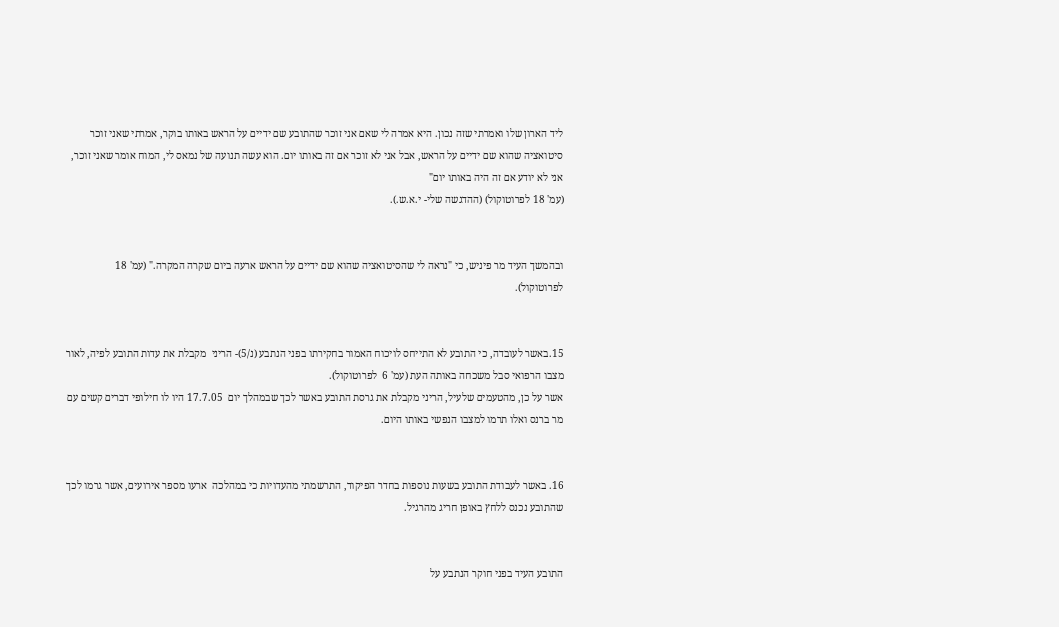ליד הארון שלו ואמרתי שזה נכון. היא אמרה לי שאם אני זוכר שהתובע שם ידיים על הראש באותו בוקר, אמרתי שאני זוכר סיטואציה שהוא שם ידיים על הראש, אבל אני לא זוכר אם זה באותו יום. הוא עשה תנועה של נמאס לי, המוח אומר שאני זוכר, אני לא יודע אם זה היה באותו יום"
(עמ' 18 לפרוטוקול) (ההדגשה שלי- י.א.ש.).


ובהמשך העיד מר פיניש, כי "נראה לי שהסיטואציה שהוא שם ידיים על הראש ארעה ביום שקרה המקרה." (עמ' 18 לפרוטוקול).


15.באשר לעובדה, כי התובע לא התייחס לויכוח האמור בחקירתו בפני הנתבע (נ/5)- הריני  מקבלת את עדות התובע לפיה, לאור מצבו הרפואי סבל משכחה באותה העת (עמ' 6  לפרוטוקול).
אשר על כן, מהטעמים שלעיל, הריני מקבלת את גרסת התובע באשר לכך שבמהלך יום  17.7.05 היו לו חילופי דברים קשים עם מר ברנס ואלו תרמו למצבו הנפשי באותו היום.


16. באשר לעבודת התובע בשעות נוספות בחדר הפיקוד, התרשמתי מהעדויות כי במהלכה  ארעו מספר אירועים, אשר גרמו לכך שהתובע נכנס ללחץ באופן חריג מהרגיל.


התובע העיד בפני חוקר הנתבע על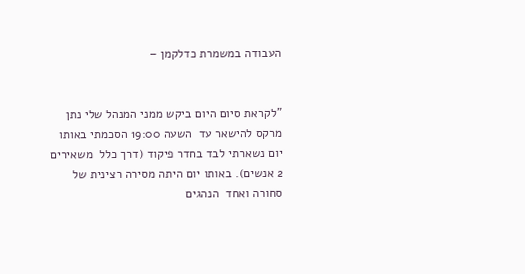העבודה במשמרת כדלקמן –


"לקראת סיום היום ביקש ממני המנהל שלי נתן מרקס להישאר עד  השעה 19:00 הסכמתי באותו יום נשארתי לבד בחדר פיקוד (דרך כלל  משאירים 2 אנשים). באותו יום היתה מסירה רצינית של סחורה ואחד  הנהגים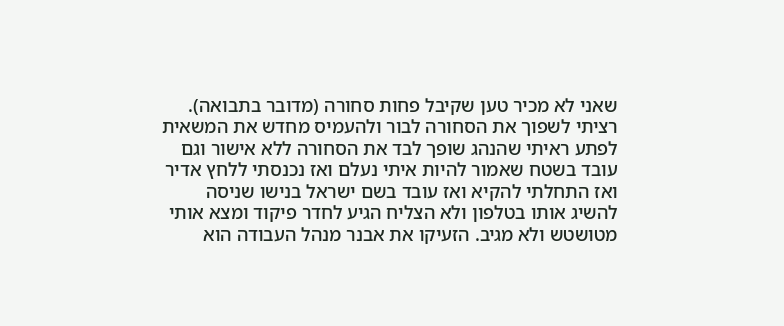שאני לא מכיר טען שקיבל פחות סחורה (מדובר בתבואה). רציתי לשפוך את הסחורה לבור ולהעמיס מחדש את המשאית לפתע ראיתי שהנהג שופך לבד את הסחורה ללא אישור וגם עובד בשטח שאמור להיות איתי נעלם ואז נכנסתי ללחץ אדיר ואז התחלתי להקיא ואז עובד בשם ישראל בנישו שניסה להשיג אותו בטלפון ולא הצליח הגיע לחדר פיקוד ומצא אותי מטושטש ולא מגיב. הזעיקו את אבנר מנהל העבודה הוא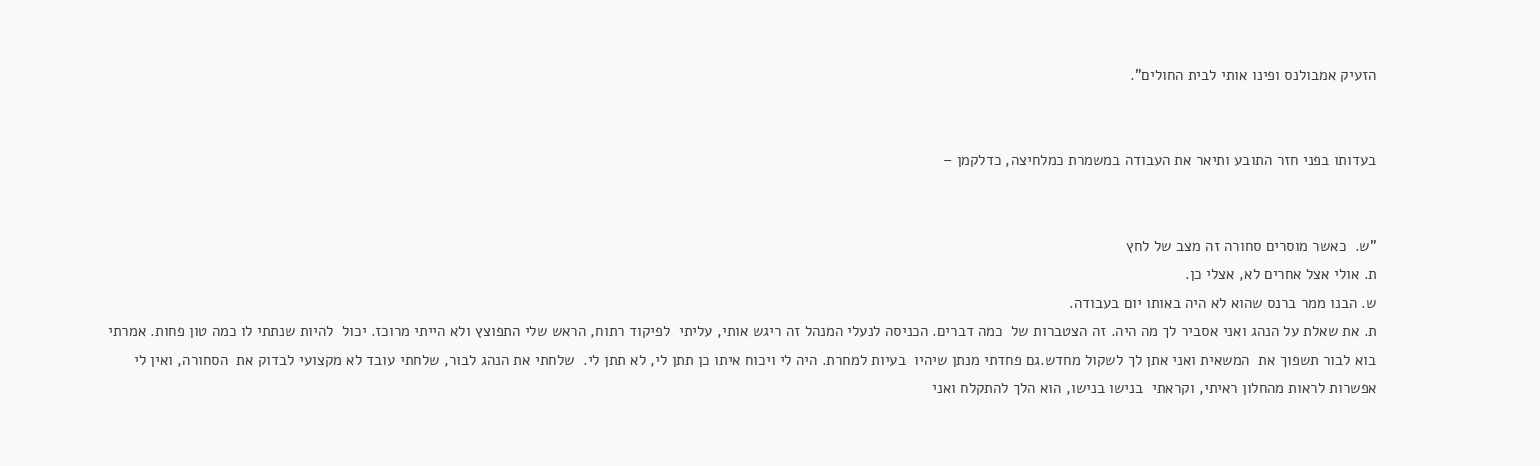הזעיק אמבולנס ופינו אותי לבית החולים".


בעדותו בפני חזר התובע ותיאר את העבודה במשמרת כמלחיצה, כדלקמן –


"ש.  כאשר מוסרים סחורה זה מצב של לחץ
ת. אולי אצל אחרים לא, אצלי כן.
ש. הבנו ממר ברנס שהוא לא היה באותו יום בעבודה.
ת. את שאלת על הנהג ואני אסביר לך מה היה. זה הצטברות של  כמה דברים. הכניסה לנעלי המנהל זה ריגש אותי, עליתי  לפיקוד רתוח, הראש שלי התפוצץ ולא הייתי מרוכז. יכול  להיות שנתתי לו כמה טון פחות. אמרתי בוא לבור תשפוך את  המשאית ואני אתן לך לשקול מחדש.גם פחדתי מנתן שיהיו  בעיות למחרת. היה לי ויכוח איתו כן תתן לי, לא תתן לי.  שלחתי את הנהג לבור, שלחתי עובד לא מקצועי לבדוק את  הסחורה, ואין לי אפשרות לראות מהחלון ראיתי, וקראתי  בנישו בנישו, הוא הלך להתקלח ואני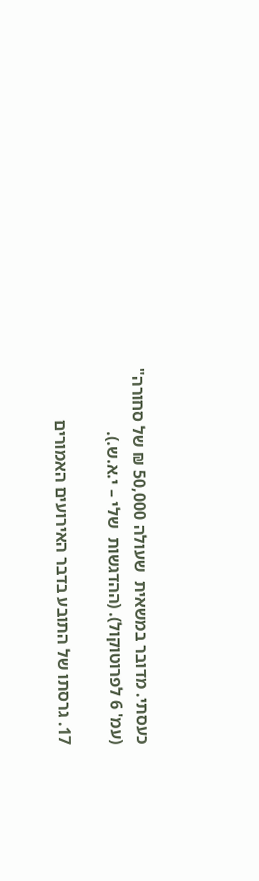כעסתי. מדובר במשאית  שעולה 50,000 ₪ של סחורה"
(עמ' 6 לפרוטוקול). (ההדגשות  שלי – י.א.ש.).

17. גרסתו של התובע בדבר האירועים האמורים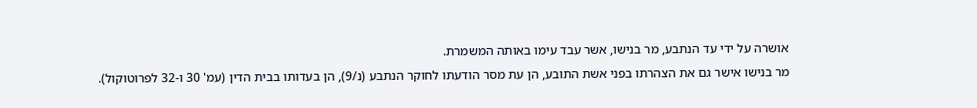אושרה על ידי עד הנתבע, מר בנישו, אשר עבד עימו באותה המשמרת.
מר בנישו אישר גם את הצהרתו בפני אשת התובע, הן עת מסר הודעתו לחוקר הנתבע (נ/9), הן בעדותו בבית הדין (עמ' 30 ו-32 לפרוטוקול).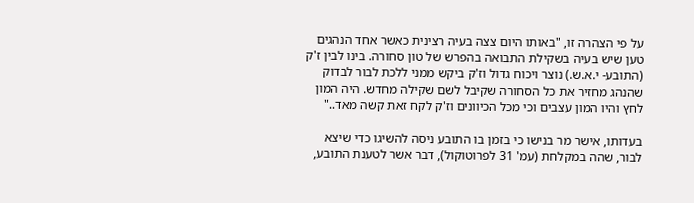על פי הצהרה זו, "באותו היום צצה בעיה רצינית כאשר אחד הנהגים טען שיש בעיה בשקילת התבואה בהפרש של טון סחורה. בינו לבין ז'ק (התובע- י.א.ש.) נוצר ויכוח גדול וז'ק ביקש ממני ללכת לבור לבדוק שהנהג מחזיר את כל הסחורה שקיבל לשם שקילה מחדש. היה המון לחץ והיו המון עצבים וכי מכל הכיוונים וז'ק לקח זאת קשה מאד.."

בעדותו, אישר מר בנישו כי בזמן בו התובע ניסה להשיגו כדי שיצא לבור, שהה במקלחת (עמ' 31 לפרוטוקול), דבר אשר לטענת התובע,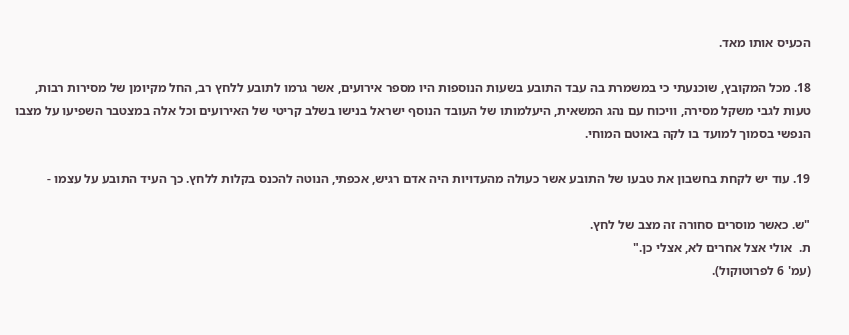הכעיס אותו מאד.

18. מכל המקובץ, שוכנעתי כי במשמרת בה עבד התובע בשעות הנוספות היו מספר אירועים, אשר גרמו לתובע ללחץ רב, החל מקיומן של מסירות רבות, טעות לגבי משקל מסירה, וויכוח עם נהג המשאית, היעלמותו של העובד הנוסף ישראל בנישו בשלב קריטי של האירועים וכל אלה במצטבר השפיעו על מצבו הנפשי בסמוך למועד בו לקה באוטם המוחי.

19. עוד יש לקחת בחשבון את טבעו של התובע אשר כעולה מהעדויות היה אדם רגיש, אכפתי, הנוטה להכנס בקלות ללחץ. כך העיד התובע על עצמו -

"ש. כאשר מוסרים סחורה זה מצב של לחץ.
ת.  אולי אצל אחרים לא, אצלי כן."
(עמ' 6 לפרוטוקול).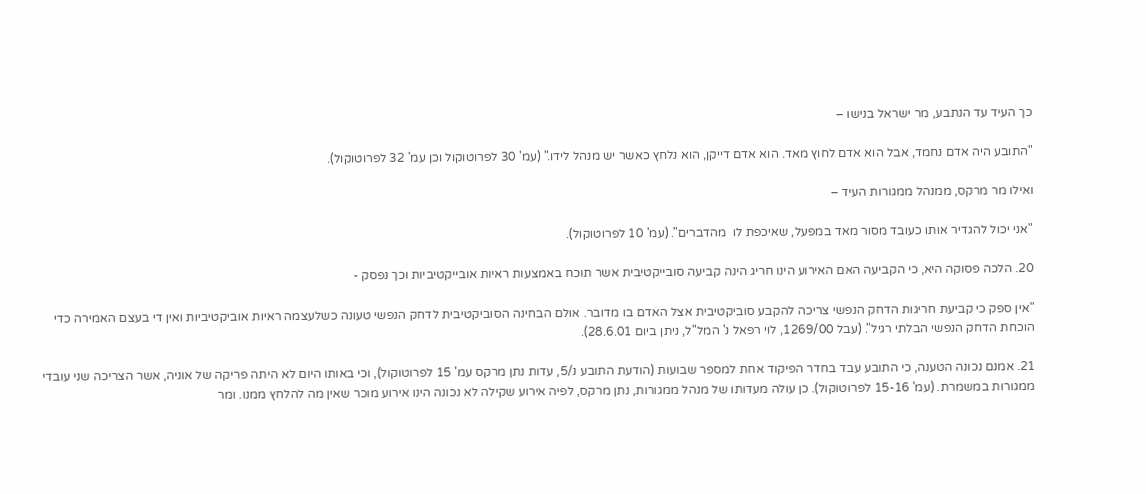כך העיד עד הנתבע, מר ישראל בנישו –

"התובע היה אדם נחמד, אבל הוא אדם לחוץ מאד. הוא אדם דייקן, הוא נלחץ כאשר יש מנהל לידו." (עמ' 30 לפרוטוקול וכן עמ' 32 לפרוטוקול).

ואילו מר מרקס, ממנהל ממגורות העיד –

"אני יכול להגדיר אותו כעובד מסור מאד במפעל, שאיכפת לו  מהדברים". (עמ' 10 לפרוטוקול).

20. הלכה פסוקה היא, כי הקביעה האם האירוע הינו חריג הינה קביעה סובייקטיבית אשר תוכח באמצעות ראיות אובייקטיביות וכך נפסק -

"אין ספק כי קביעת חריגות הדחק הנפשי צריכה להקבע סוביקטיבית אצל האדם בו מדובר. אולם הבחינה הסוביקטיבית לדחק הנפשי טעונה כשלעצמה ראיות אוביקטיביות ואין די בעצם האמירה כדי הוכחת הדחק הנפשי הבלתי רגיל". (עבל 1269/00, לוי רפאל נ' המל"ל, ניתן ביום 28.6.01).

21. אמנם נכונה הטענה, כי התובע עבד בחדר הפיקוד אחת למספר שבועות (הודעת התובע נ/5, עדות נתן מרקס עמ' 15 לפרוטוקול), וכי באותו היום לא היתה פריקה של אוניה, אשר הצריכה שני עובדי ממגורות במשמרת. (עמ' 15-16 לפרוטוקול). כן עולה מעדותו של מנהל ממגורות, נתן מרקס, לפיה אירוע שקילה לא נכונה הינו אירוע מוכר שאין מה להלחץ ממנו. ומר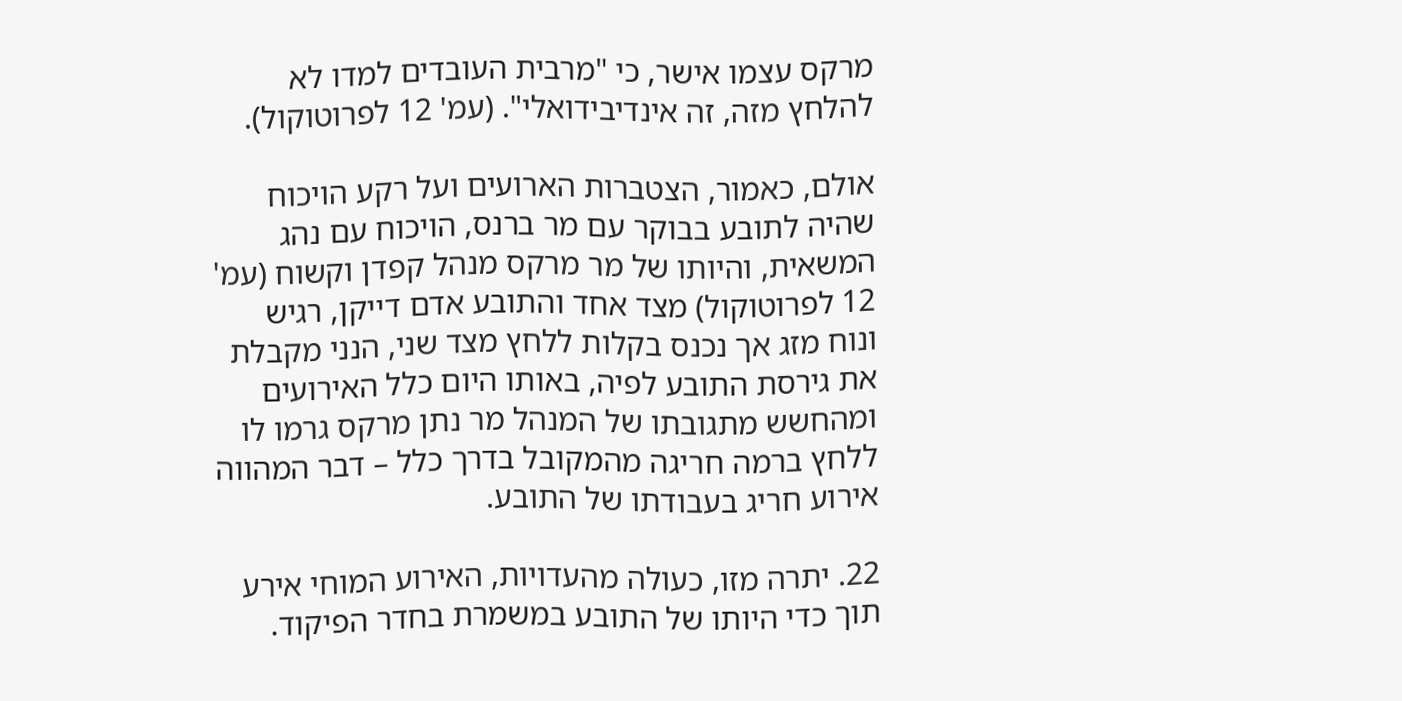מרקס עצמו אישר, כי "מרבית העובדים למדו לא להלחץ מזה, זה אינדיבידואלי". (עמ' 12 לפרוטוקול).

אולם, כאמור, הצטברות הארועים ועל רקע הויכוח שהיה לתובע בבוקר עם מר ברנס, הויכוח עם נהג המשאית, והיותו של מר מרקס מנהל קפדן וקשוח (עמ' 12 לפרוטוקול) מצד אחד והתובע אדם דייקן, רגיש ונוח מזג אך נכנס בקלות ללחץ מצד שני, הנני מקבלת את גירסת התובע לפיה, באותו היום כלל האירועים ומהחשש מתגובתו של המנהל מר נתן מרקס גרמו לו ללחץ ברמה חריגה מהמקובל בדרך כלל – דבר המהווה אירוע חריג בעבודתו של התובע.

22. יתרה מזו, כעולה מהעדויות, האירוע המוחי אירע תוך כדי היותו של התובע במשמרת בחדר הפיקוד.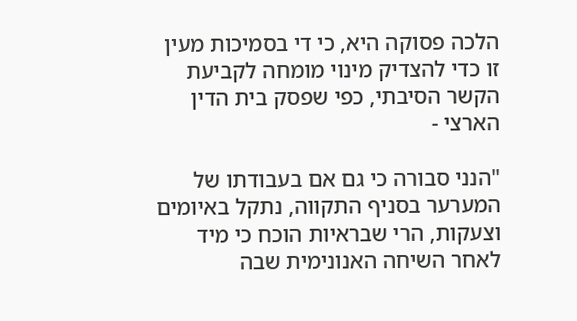הלכה פסוקה היא, כי די בסמיכות מעין זו כדי להצדיק מינוי מומחה לקביעת הקשר הסיבתי, כפי שפסק בית הדין הארצי -

"הנני סבורה כי גם אם בעבודתו של המערער בסניף התקווה, נתקל באיומים וצעקות, הרי שבראיות הוכח כי מיד לאחר השיחה האנונימית שבה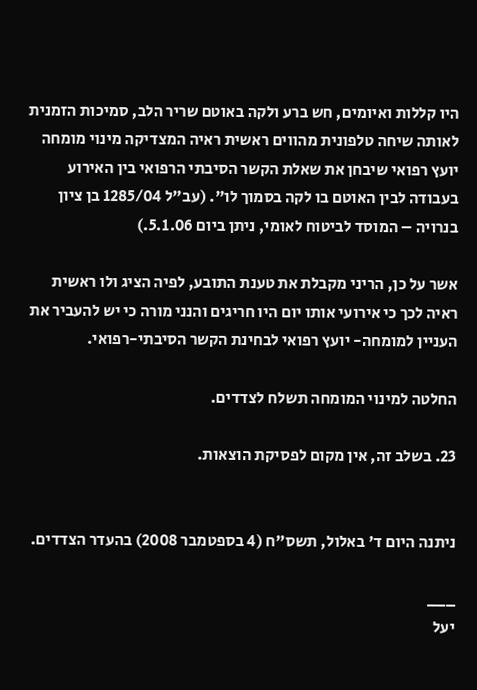היו קללות ואיומים, חש ברע ולקה באוטם שריר הלב, סמיכות הזמנית לאותה שיחה טלפונית מהווים ראשית ראיה המצדיקה מינוי מומחה יועץ רפואי שיבחן את שאלת הקשר הסיבתי הרפואי בין האירוע בעבודה לבין האוטם בו לקה בסמוך לו". (עב"ל 1285/04 בן ציון בנרויה – המוסד לביטוח לאומי, ניתן ביום 5.1.06.)

אשר על כן, הריני מקבלת את טענת התובע, לפיה הציג ולו ראשית ראיה לכך כי אירועי אותו יום היו חריגים והנני מורה כי יש להעביר את העניין למומחה- יועץ רפואי לבחינת הקשר הסיבתי-רפואי.

החלטה למינוי המומחה תשלח לצדדים.

23. בשלב זה, אין מקום לפסיקת הוצאות.


ניתנה היום ד' באלול, תשס"ח (4 בספטמבר 2008) בהעדר הצדדים.

___
יעל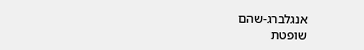אנגלברג-שהם
שופטת